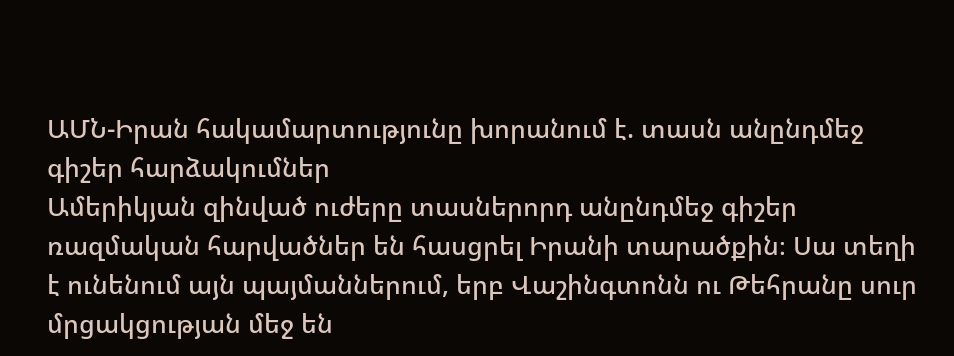ԱՄՆ-Իրան հակամարտությունը խորանում է. տասն անընդմեջ գիշեր հարձակումներ
Ամերիկյան զինված ուժերը տասներորդ անընդմեջ գիշեր ռազմական հարվածներ են հասցրել Իրանի տարածքին։ Սա տեղի է ունենում այն պայմաններում, երբ Վաշինգտոնն ու Թեհրանը սուր մրցակցության մեջ են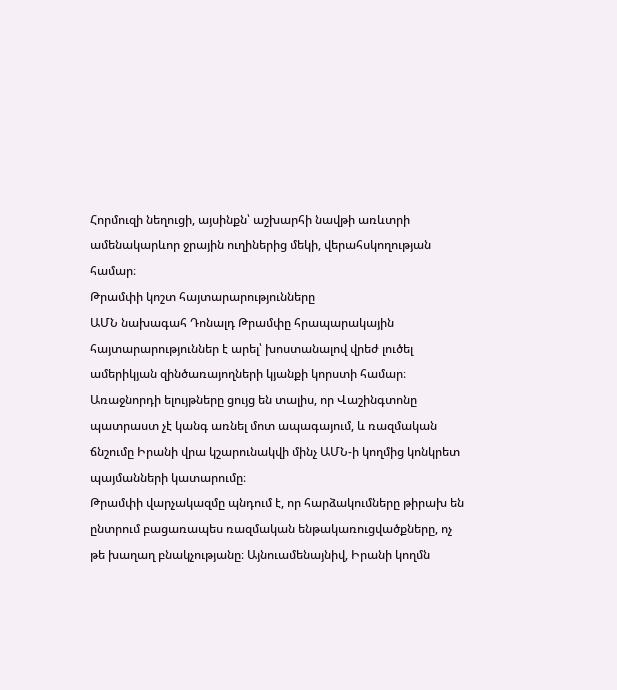Հորմուզի նեղուցի, այսինքն՝ աշխարհի նավթի առևտրի ամենակարևոր ջրային ուղիներից մեկի, վերահսկողության համար։
Թրամփի կոշտ հայտարարությունները
ԱՄՆ նախագահ Դոնալդ Թրամփը հրապարակային հայտարարություններ է արել՝ խոստանալով վրեժ լուծել ամերիկյան զինծառայողների կյանքի կորստի համար։ Առաջնորդի ելույթները ցույց են տալիս, որ Վաշինգտոնը պատրաստ չէ կանգ առնել մոտ ապագայում, և ռազմական ճնշումը Իրանի վրա կշարունակվի մինչ ԱՄՆ-ի կողմից կոնկրետ պայմանների կատարումը։
Թրամփի վարչակազմը պնդում է, որ հարձակումները թիրախ են ընտրում բացառապես ռազմական ենթակառուցվածքները, ոչ թե խաղաղ բնակչությանը։ Այնուամենայնիվ, Իրանի կողմն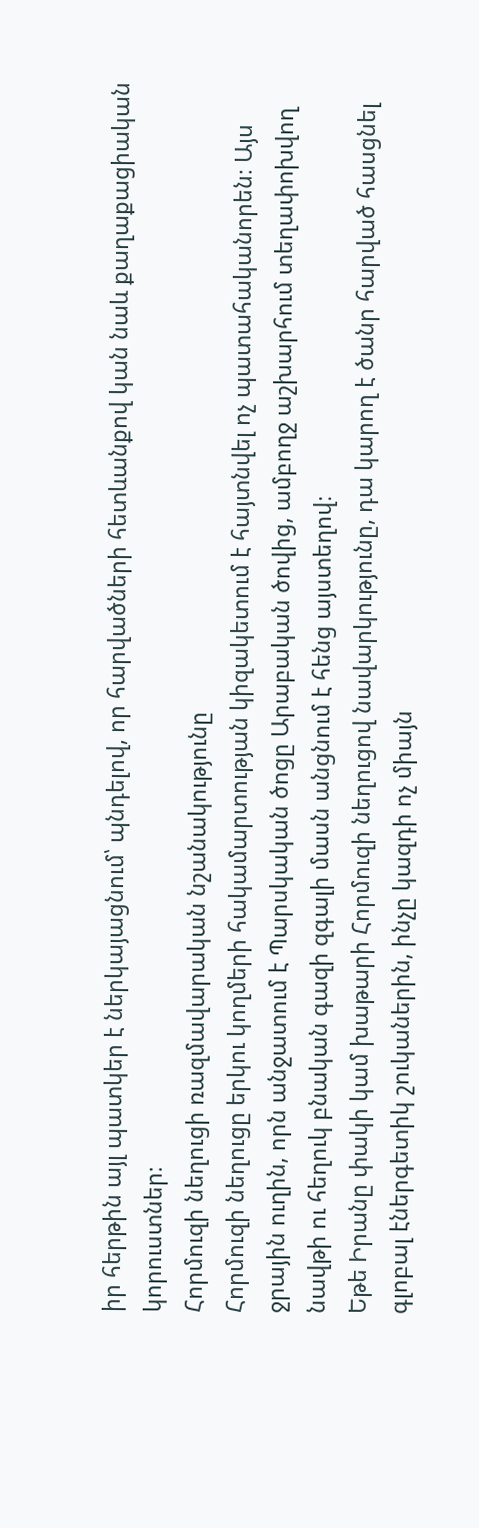իր հերթին այլ պատկեր է ներկայացնում՝ պնդելով, որ հարվածների հետևանքով կան նաև քաղաքացիական կորուստներ։
Հորմուզի նեղուցի ռազմավարական նշանակությունը
Հորմուզի նեղուցը երկու կողմերի հակամարտության կիզակետում է հայտնվել ոչ պատահականորեն։ Այս ջրային ուղին, որն անջատում է Պարսկական ծոցը Արաբական ծովից, ամբողջ աշխարհում տեղափոխվող նավթի ու հեղուկ բնական գազի զգալի մասն անցնում է հենց այստեղով։
Եթե Իրանը փակի կամ խաթարի Հորմուզի նեղուցով նավարկությունը, դա կարող է ծանր հարված հասցնել գլոբալ էներգետիկ շուկաներին, ինչը կազդի ոչ միայն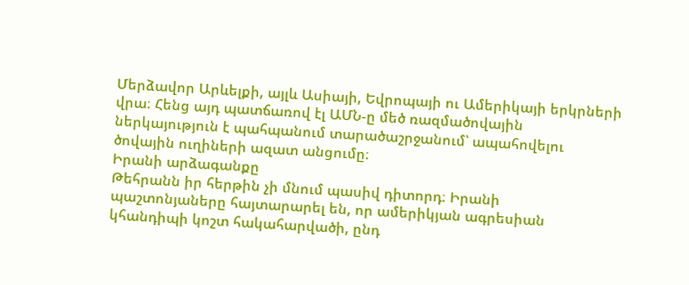Մերձավոր Արևելքի, այլև Ասիայի, Եվրոպայի ու Ամերիկայի երկրների վրա։ Հենց այդ պատճառով էլ ԱՄՆ-ը մեծ ռազմածովային ներկայություն է պահպանում տարածաշրջանում՝ ապահովելու ծովային ուղիների ազատ անցումը։
Իրանի արձագանքը
Թեհրանն իր հերթին չի մնում պասիվ դիտորդ։ Իրանի պաշտոնյաները հայտարարել են, որ ամերիկյան ագրեսիան կհանդիպի կոշտ հակահարվածի, ընդ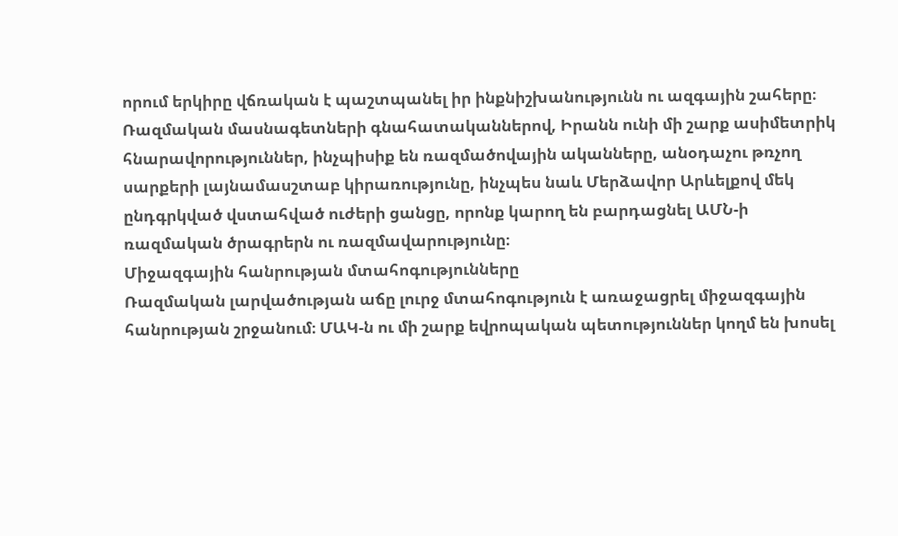որում երկիրը վճռական է պաշտպանել իր ինքնիշխանությունն ու ազգային շահերը։ Ռազմական մասնագետների գնահատականներով, Իրանն ունի մի շարք ասիմետրիկ հնարավորություններ, ինչպիսիք են ռազմածովային ականները, անօդաչու թռչող սարքերի լայնամասշտաբ կիրառությունը, ինչպես նաև Մերձավոր Արևելքով մեկ ընդգրկված վստահված ուժերի ցանցը, որոնք կարող են բարդացնել ԱՄՆ-ի ռազմական ծրագրերն ու ռազմավարությունը։
Միջազգային հանրության մտահոգությունները
Ռազմական լարվածության աճը լուրջ մտահոգություն է առաջացրել միջազգային հանրության շրջանում։ ՄԱԿ-ն ու մի շարք եվրոպական պետություններ կողմ են խոսել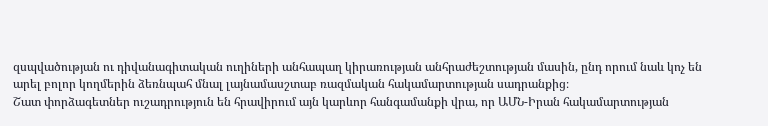զսպվածության ու դիվանագիտական ուղիների անհապաղ կիրառության անհրաժեշտության մասին, ընդ որում նաև կոչ են արել բոլոր կողմերին ձեռնպահ մնալ լայնամասշտաբ ռազմական հակամարտության սադրանքից։
Շատ փորձագետներ ուշադրություն են հրավիրում այն կարևոր հանգամանքի վրա, որ ԱՄՆ-Իրան հակամարտության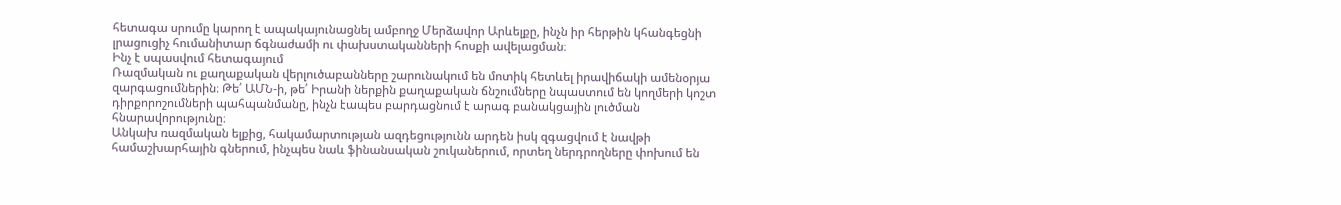հետագա սրումը կարող է ապակայունացնել ամբողջ Մերձավոր Արևելքը, ինչն իր հերթին կհանգեցնի լրացուցիչ հումանիտար ճգնաժամի ու փախստականների հոսքի ավելացման։
Ինչ է սպասվում հետագայում
Ռազմական ու քաղաքական վերլուծաբանները շարունակում են մոտիկ հետևել իրավիճակի ամենօրյա զարգացումներին։ Թե՛ ԱՄՆ-ի, թե՛ Իրանի ներքին քաղաքական ճնշումները նպաստում են կողմերի կոշտ դիրքորոշումների պահպանմանը, ինչն էապես բարդացնում է արագ բանակցային լուծման հնարավորությունը։
Անկախ ռազմական ելքից, հակամարտության ազդեցությունն արդեն իսկ զգացվում է նավթի համաշխարհային գներում, ինչպես նաև ֆինանսական շուկաներում, որտեղ ներդրողները փոխում են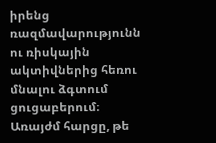իրենց ռազմավարությունն ու ռիսկային ակտիվներից հեռու մնալու ձգտում ցուցաբերում։
Առայժմ հարցը, թե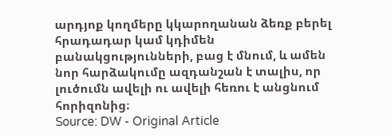արդյոք կողմերը կկարողանան ձեռք բերել հրադադար կամ կդիմեն բանակցությունների, բաց է մնում, և ամեն նոր հարձակումը ազդանշան է տալիս, որ լուծումն ավելի ու ավելի հեռու է անցնում հորիզոնից։
Source: DW - Original Article